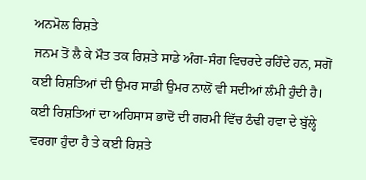ਅਨਮੋਲ ਰਿਸ਼ਤੇ
ਜਨਮ ਤੋਂ ਲੈ ਕੇ ਮੌਤ ਤਕ ਰਿਸ਼ਤੇ ਸਾਡੇ ਅੰਗ-ਸੰਗ ਵਿਚਰਦੇ ਰਹਿੰਦੇ ਹਨ, ਸਗੋਂ ਕਈ ਰਿਸ਼ਤਿਆਂ ਦੀ ਉਮਰ ਸਾਡੀ ਉਮਰ ਨਾਲੋਂ ਵੀ ਸਦੀਆਂ ਲੰਮੀ ਹੁੰਦੀ ਹੈ। ਕਈ ਰਿਸ਼ਤਿਆਂ ਦਾ ਅਹਿਸਾਸ ਭਾਦੋਂ ਦੀ ਗਰਮੀ ਵਿੱਚ ਠੰਢੀ ਹਵਾ ਦੇ ਬੁੱਲ੍ਹੇ ਵਰਗਾ ਹੁੰਦਾ ਹੈ ਤੇ ਕਈ ਰਿਸ਼ਤੇ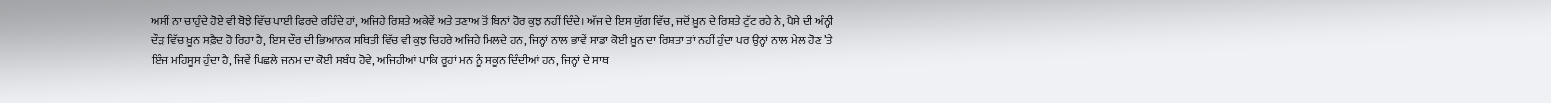ਅਸੀਂ ਨਾ ਚਾਹੁੰਦੇ ਹੋਏ ਵੀ ਬੋਝੇ ਵਿੱਚ ਪਾਈ ਫਿਰਦੇ ਰਹਿੰਦੇ ਹਾਂ, ਅਜਿਹੇ ਰਿਸ਼ਤੇ ਅਕੇਵੇਂ ਅਤੇ ਤਣਾਅ ਤੋਂ ਬਿਨਾਂ ਹੋਰ ਕੁਝ ਨਹੀਂ ਦਿੰਦੇ। ਅੱਜ ਦੇ ਇਸ ਯੁੱਗ ਵਿੱਚ, ਜਦੋਂ ਖ਼ੂਨ ਦੇ ਰਿਸ਼ਤੇ ਟੁੱਟ ਰਹੇ ਨੇ, ਪੈਸੇ ਦੀ ਅੰਨ੍ਹੀ ਦੌੜ ਵਿੱਚ ਖ਼ੂਨ ਸਫ਼ੈਦ ਹੋ ਰਿਹਾ ਹੈ, ਇਸ ਦੌਰ ਦੀ ਭਿਆਨਕ ਸਥਿਤੀ ਵਿੱਚ ਵੀ ਕੁਝ ਚਿਹਰੇ ਅਜਿਹੇ ਮਿਲਦੇ ਹਨ, ਜਿਨ੍ਹਾਂ ਨਾਲ ਭਾਵੇਂ ਸਾਡਾ ਕੋਈ ਖ਼ੂਨ ਦਾ ਰਿਸ਼ਤਾ ਤਾਂ ਨਹੀਂ ਹੁੰਦਾ ਪਰ ਉਨ੍ਹਾਂ ਨਾਲ ਮੇਲ ਹੋਣ ’ਤੇ ਇੰਜ ਮਹਿਸੂਸ ਹੁੰਦਾ ਹੈ, ਜਿਵੇਂ ਪਿਛਲੇ ਜਨਮ ਦਾ ਕੋਈ ਸਬੰਧ ਹੋਵੇ, ਅਜਿਹੀਆਂ ਪਾਕਿ ਰੂਹਾਂ ਮਨ ਨੂੰ ਸਕੂਨ ਦਿੰਦੀਆਂ ਹਨ, ਜਿਨ੍ਹਾਂ ਦੇ ਸਾਥ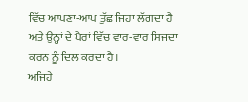ਵਿੱਚ ਆਪਣਾ-ਆਪ ਤੁੱਛ ਜਿਹਾ ਲੱਗਦਾ ਹੈ ਅਤੇ ਉਨ੍ਹਾਂ ਦੇ ਪੈਰਾਂ ਵਿੱਚ ਵਾਰ-ਵਾਰ ਸਿਜਦਾ ਕਰਨ ਨੂੰ ਦਿਲ ਕਰਦਾ ਹੈ।
ਅਜਿਹੇ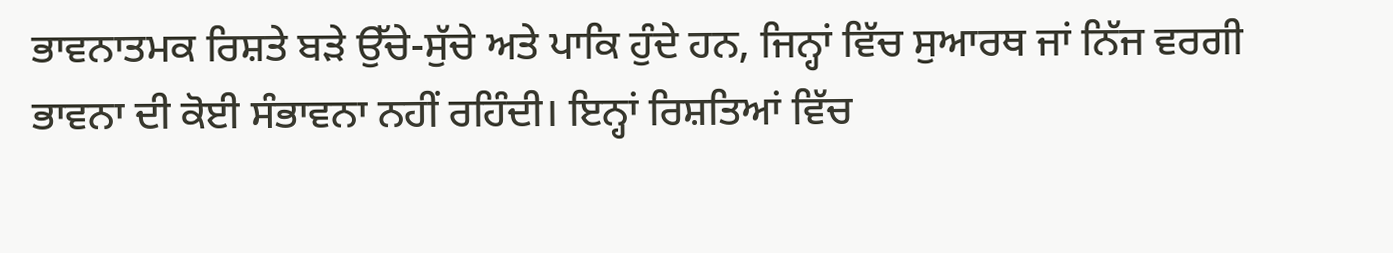ਭਾਵਨਾਤਮਕ ਰਿਸ਼ਤੇ ਬੜੇ ਉੱਚੇ-ਸੁੱਚੇ ਅਤੇ ਪਾਕਿ ਹੁੰਦੇ ਹਨ, ਜਿਨ੍ਹਾਂ ਵਿੱਚ ਸੁਆਰਥ ਜਾਂ ਨਿੱਜ ਵਰਗੀ ਭਾਵਨਾ ਦੀ ਕੋਈ ਸੰਭਾਵਨਾ ਨਹੀਂ ਰਹਿੰਦੀ। ਇਨ੍ਹਾਂ ਰਿਸ਼ਤਿਆਂ ਵਿੱਚ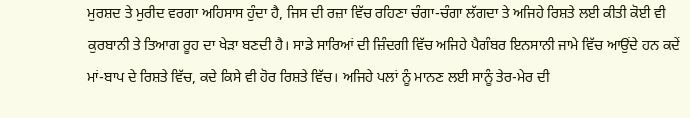ਮੁਰਸ਼ਦ ਤੇ ਮੁਰੀਦ ਵਰਗਾ ਅਹਿਸਾਸ ਹੁੰਦਾ ਹੈ, ਜਿਸ ਦੀ ਰਜ਼ਾ ਵਿੱਚ ਰਹਿਣਾ ਚੰਗਾ-ਚੰਗਾ ਲੱਗਦਾ ਤੇ ਅਜਿਹੇ ਰਿਸ਼ਤੇ ਲਈ ਕੀਤੀ ਕੋਈ ਵੀ ਕੁਰਬਾਨੀ ਤੇ ਤਿਆਗ ਰੂਹ ਦਾ ਖੇੜਾ ਬਣਦੀ ਹੈ। ਸਾਡੇ ਸਾਰਿਆਂ ਦੀ ਜ਼ਿੰਦਗੀ ਵਿੱਚ ਅਜਿਹੇ ਪੈਗੰਬਰ ਇਨਸਾਨੀ ਜਾਮੇ ਵਿੱਚ ਆਉਂਦੇ ਹਨ ਕਦੇਂ ਮਾਂ-ਬਾਪ ਦੇ ਰਿਸ਼ਤੇ ਵਿੱਚ, ਕਦੇ ਕਿਸੇ ਵੀ ਹੋਰ ਰਿਸ਼ਤੇ ਵਿੱਚ। ਅਜਿਹੇ ਪਲਾਂ ਨੂੰ ਮਾਨਣ ਲਈ ਸਾਨੂੰ ਤੇਰ-ਮੇਰ ਦੀ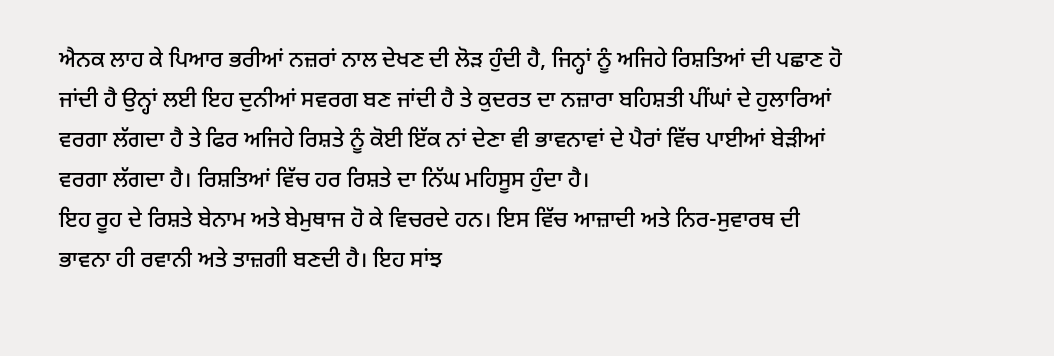ਐਨਕ ਲਾਹ ਕੇ ਪਿਆਰ ਭਰੀਆਂ ਨਜ਼ਰਾਂ ਨਾਲ ਦੇਖਣ ਦੀ ਲੋੜ ਹੁੰਦੀ ਹੈ, ਜਿਨ੍ਹਾਂ ਨੂੰ ਅਜਿਹੇ ਰਿਸ਼ਤਿਆਂ ਦੀ ਪਛਾਣ ਹੋ ਜਾਂਦੀ ਹੈ ਉਨ੍ਹਾਂ ਲਈ ਇਹ ਦੁਨੀਆਂ ਸਵਰਗ ਬਣ ਜਾਂਦੀ ਹੈ ਤੇ ਕੁਦਰਤ ਦਾ ਨਜ਼ਾਰਾ ਬਹਿਸ਼ਤੀ ਪੀਂਘਾਂ ਦੇ ਹੁਲਾਰਿਆਂ ਵਰਗਾ ਲੱਗਦਾ ਹੈ ਤੇ ਫਿਰ ਅਜਿਹੇ ਰਿਸ਼ਤੇ ਨੂੰ ਕੋਈ ਇੱਕ ਨਾਂ ਦੇਣਾ ਵੀ ਭਾਵਨਾਵਾਂ ਦੇ ਪੈਰਾਂ ਵਿੱਚ ਪਾਈਆਂ ਬੇੜੀਆਂ ਵਰਗਾ ਲੱਗਦਾ ਹੈ। ਰਿਸ਼ਤਿਆਂ ਵਿੱਚ ਹਰ ਰਿਸ਼ਤੇ ਦਾ ਨਿੱਘ ਮਹਿਸੂਸ ਹੁੰਦਾ ਹੈ।
ਇਹ ਰੂਹ ਦੇ ਰਿਸ਼ਤੇ ਬੇਨਾਮ ਅਤੇ ਬੇਮੁਥਾਜ ਹੋ ਕੇ ਵਿਚਰਦੇ ਹਨ। ਇਸ ਵਿੱਚ ਆਜ਼ਾਦੀ ਅਤੇ ਨਿਰ-ਸੁਵਾਰਥ ਦੀ ਭਾਵਨਾ ਹੀ ਰਵਾਨੀ ਅਤੇ ਤਾਜ਼ਗੀ ਬਣਦੀ ਹੈ। ਇਹ ਸਾਂਝ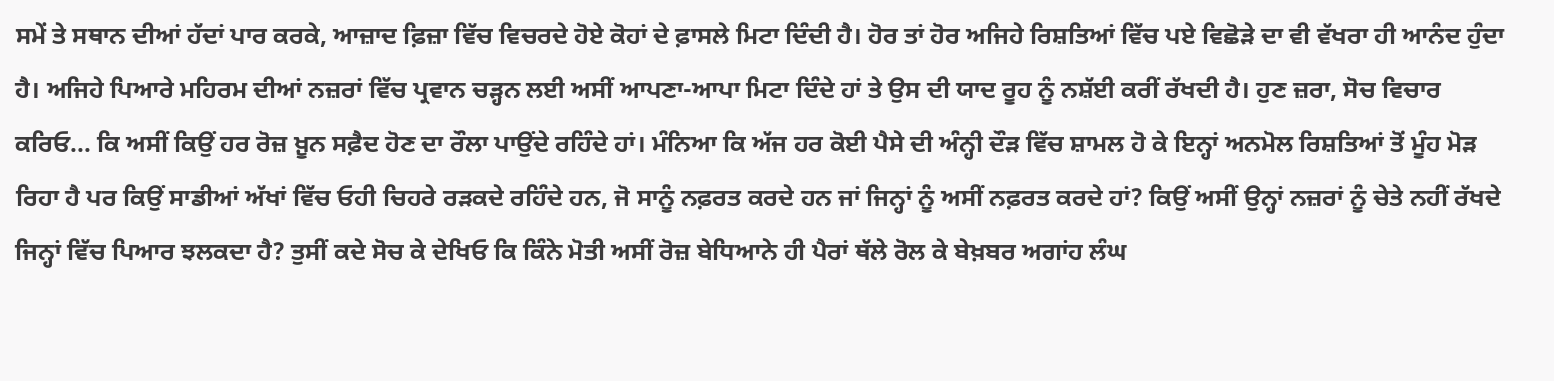ਸਮੇਂ ਤੇ ਸਥਾਨ ਦੀਆਂ ਹੱਦਾਂ ਪਾਰ ਕਰਕੇ, ਆਜ਼ਾਦ ਫ਼ਿਜ਼ਾ ਵਿੱਚ ਵਿਚਰਦੇ ਹੋਏ ਕੋਹਾਂ ਦੇ ਫ਼ਾਸਲੇ ਮਿਟਾ ਦਿੰਦੀ ਹੈ। ਹੋਰ ਤਾਂ ਹੋਰ ਅਜਿਹੇ ਰਿਸ਼ਤਿਆਂ ਵਿੱਚ ਪਏ ਵਿਛੋੜੇ ਦਾ ਵੀ ਵੱਖਰਾ ਹੀ ਆਨੰਦ ਹੁੰਦਾ ਹੈ। ਅਜਿਹੇ ਪਿਆਰੇ ਮਹਿਰਮ ਦੀਆਂ ਨਜ਼ਰਾਂ ਵਿੱਚ ਪ੍ਰਵਾਨ ਚੜ੍ਹਨ ਲਈ ਅਸੀਂ ਆਪਣਾ-ਆਪਾ ਮਿਟਾ ਦਿੰਦੇ ਹਾਂ ਤੇ ਉਸ ਦੀ ਯਾਦ ਰੂਹ ਨੂੰ ਨਸ਼ੱਈ ਕਰੀਂ ਰੱਖਦੀ ਹੈ। ਹੁਣ ਜ਼ਰਾ, ਸੋਚ ਵਿਚਾਰ ਕਰਿਓ... ਕਿ ਅਸੀਂ ਕਿਉਂ ਹਰ ਰੋਜ਼ ਖ਼ੂਨ ਸਫ਼ੈਦ ਹੋਣ ਦਾ ਰੌਲਾ ਪਾਉਂਦੇ ਰਹਿੰਦੇ ਹਾਂ। ਮੰਨਿਆ ਕਿ ਅੱਜ ਹਰ ਕੋਈ ਪੈਸੇ ਦੀ ਅੰਨ੍ਹੀ ਦੌੜ ਵਿੱਚ ਸ਼ਾਮਲ ਹੋ ਕੇ ਇਨ੍ਹਾਂ ਅਨਮੋਲ ਰਿਸ਼ਤਿਆਂ ਤੋਂ ਮੂੰਹ ਮੋੜ ਰਿਹਾ ਹੈ ਪਰ ਕਿਉਂ ਸਾਡੀਆਂ ਅੱਖਾਂ ਵਿੱਚ ਓਹੀ ਚਿਹਰੇ ਰੜਕਦੇ ਰਹਿੰਦੇ ਹਨ, ਜੋ ਸਾਨੂੰ ਨਫ਼ਰਤ ਕਰਦੇ ਹਨ ਜਾਂ ਜਿਨ੍ਹਾਂ ਨੂੰ ਅਸੀਂ ਨਫ਼ਰਤ ਕਰਦੇ ਹਾਂ? ਕਿਉਂ ਅਸੀਂ ਉਨ੍ਹਾਂ ਨਜ਼ਰਾਂ ਨੂੰ ਚੇਤੇ ਨਹੀਂ ਰੱਖਦੇ ਜਿਨ੍ਹਾਂ ਵਿੱਚ ਪਿਆਰ ਝਲਕਦਾ ਹੈ? ਤੁਸੀਂ ਕਦੇ ਸੋਚ ਕੇ ਦੇਖਿਓ ਕਿ ਕਿੰਨੇ ਮੋਤੀ ਅਸੀਂ ਰੋਜ਼ ਬੇਧਿਆਨੇ ਹੀ ਪੈਰਾਂ ਥੱਲੇ ਰੋਲ ਕੇ ਬੇਖ਼ਬਰ ਅਗਾਂਹ ਲੰਘ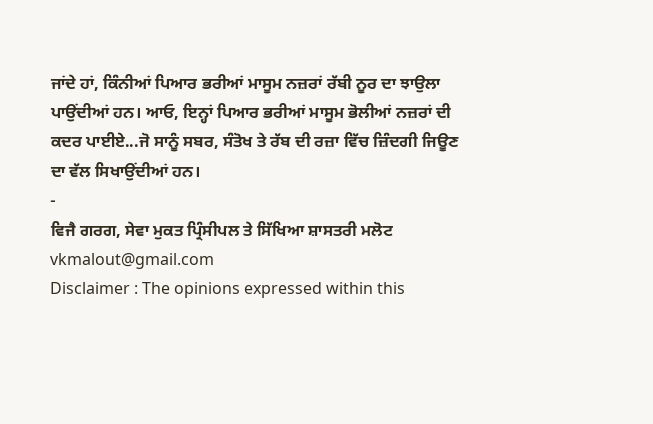ਜਾਂਦੇ ਹਾਂ, ਕਿੰਨੀਆਂ ਪਿਆਰ ਭਰੀਆਂ ਮਾਸੂਮ ਨਜ਼ਰਾਂ ਰੱਬੀ ਨੂਰ ਦਾ ਝਾਉਲਾ ਪਾਉਂਦੀਆਂ ਹਨ। ਆਓ, ਇਨ੍ਹਾਂ ਪਿਆਰ ਭਰੀਆਂ ਮਾਸੂਮ ਭੋਲੀਆਂ ਨਜ਼ਰਾਂ ਦੀ ਕਦਰ ਪਾਈਏ...ਜੋ ਸਾਨੂੰ ਸਬਰ, ਸੰਤੋਖ ਤੇ ਰੱਬ ਦੀ ਰਜ਼ਾ ਵਿੱਚ ਜ਼ਿੰਦਗੀ ਜਿਊਣ ਦਾ ਵੱਲ ਸਿਖਾਉਂਦੀਆਂ ਹਨ।
-
ਵਿਜੈ ਗਰਗ, ਸੇਵਾ ਮੁਕਤ ਪ੍ਰਿੰਸੀਪਲ ਤੇ ਸਿੱਖਿਆ ਸ਼ਾਸਤਰੀ ਮਲੋਟ
vkmalout@gmail.com
Disclaimer : The opinions expressed within this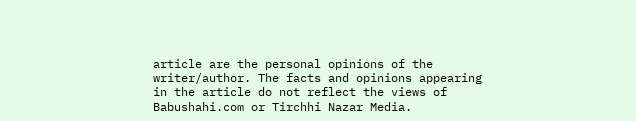article are the personal opinions of the writer/author. The facts and opinions appearing in the article do not reflect the views of Babushahi.com or Tirchhi Nazar Media.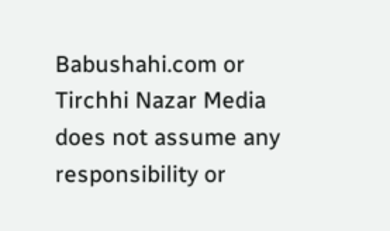Babushahi.com or Tirchhi Nazar Media does not assume any responsibility or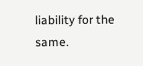liability for the same.